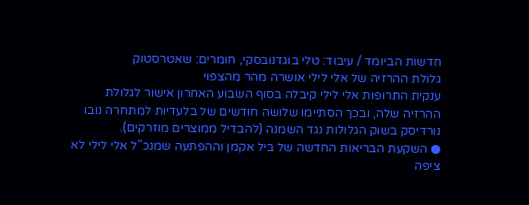חדשות הביומד / עיבוד: טלי בוגדנובסקי, חומרים: שאטרסטוק
גלולת ההרזיה של אלי לילי אושרה מהר מהצפוי
ענקית התרופות אלי לילי קיבלה בסוף השבוע האחרון אישור לגלולת ההרזיה שלה, ובכך הסתיימו שלושה חודשים של בלעדיות למתחרה נובו נורדיסק בשוק הגלולות נגד השמנה (להבדיל ממוצרים מוזרקים).
● השקעת הבריאות החדשה של ביל אקמן וההפתעה שמנכ"ל אלי לילי לא ציפה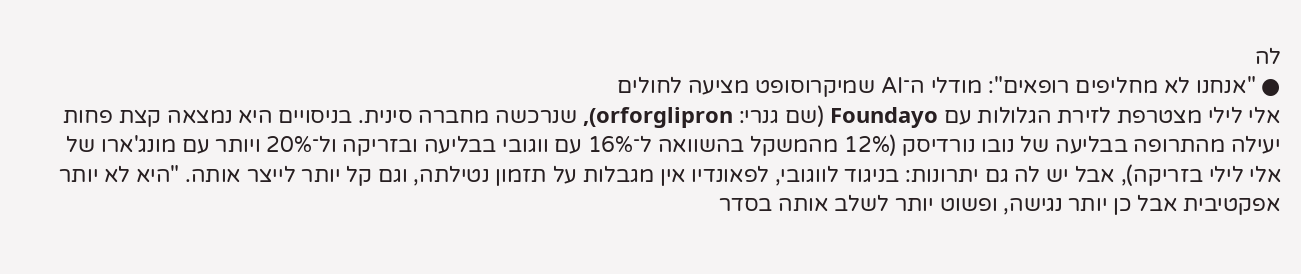לה
● "אנחנו לא מחליפים רופאים": מודלי ה־AI שמיקרוסופט מציעה לחולים
אלי לילי מצטרפת לזירת הגלולות עם Foundayo (שם גנרי: orforglipron), שנרכשה מחברה סינית. בניסויים היא נמצאה קצת פחות יעילה מהתרופה בבליעה של נובו נורדיסק (12% מהמשקל בהשוואה ל־16% עם ווגובי בבליעה ובזריקה ול־20% ויותר עם מונג'ארו של אלי לילי בזריקה), אבל יש לה גם יתרונות: בניגוד לווגובי, לפאונדיו אין מגבלות על תזמון נטילתה, וגם קל יותר לייצר אותה. "היא לא יותר אפקטיבית אבל כן יותר נגישה, ופשוט יותר לשלב אותה בסדר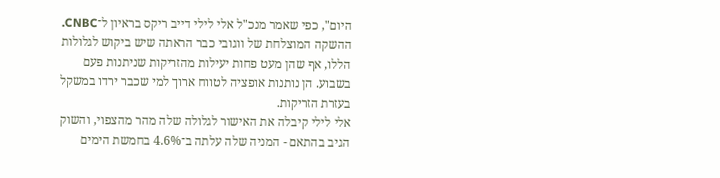היום", כפי שאמר מנכ"ל אלי לילי דייב ריקס בראיון ל־CNBC.
ההשקה המוצלחת של ווגובי כבר הראתה שיש ביקוש לגלולות הללו, אף שהן מעט פחות יעילות מהזריקות שניתנות פעם בשבוע. הן נותנות אופציה לטווח ארוך למי שכבר ירדו במשקל בעזרת הזריקות.
אלי לילי קיבלה את האישור לגלולה שלה מהר מהצפוי, והשוק הגיב בהתאם - המניה שלה עלתה ב־4.6% בחמשת הימים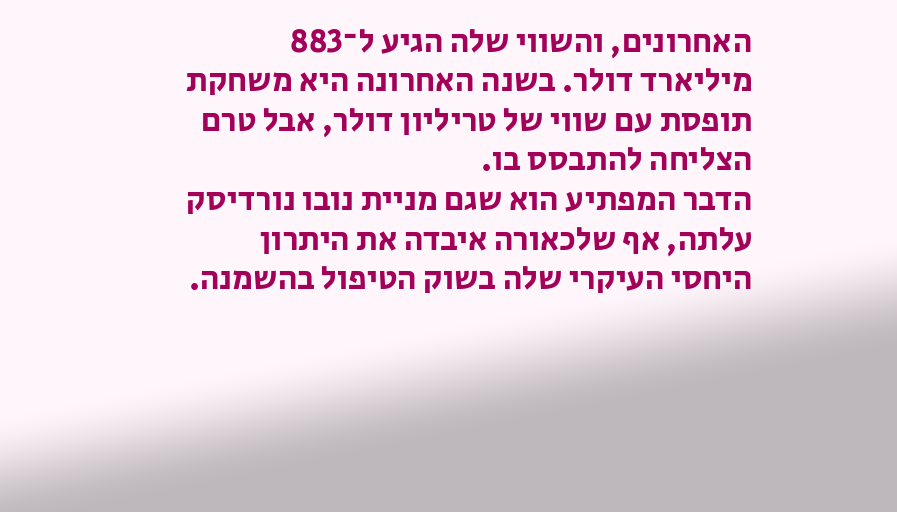האחרונים, והשווי שלה הגיע ל־883 מיליארד דולר. בשנה האחרונה היא משחקת תופסת עם שווי של טריליון דולר, אבל טרם הצליחה להתבסס בו.
הדבר המפתיע הוא שגם מניית נובו נורדיסק עלתה, אף שלכאורה איבדה את היתרון היחסי העיקרי שלה בשוק הטיפול בהשמנה.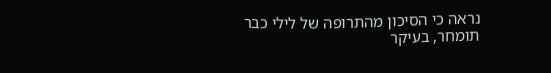נראה כי הסיכון מהתרופה של לילי כבר תומחר, בעיקר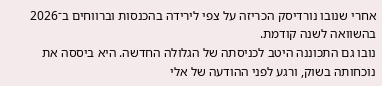אחרי שנובו נורדיסק הכריזה על צפי לירידה בהכנסות וברווחים ב־2026 בהשוואה לשנה קודמת.
נובו גם התכוננה היטב לכניסתה של הגלולה החדשה. היא ביססה את נוכחותה בשוק, ורגע לפני ההודעה של אלי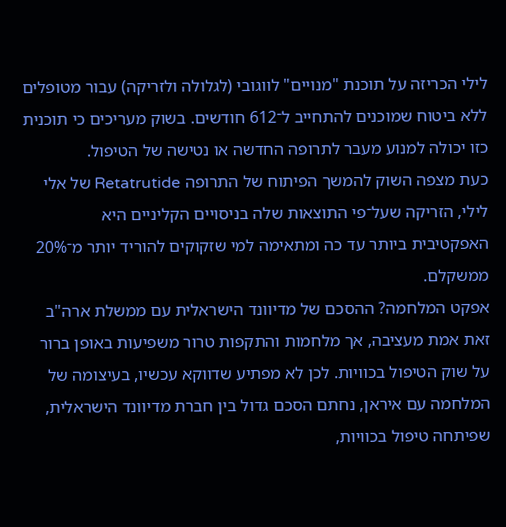לילי הכריזה על תוכנת "מנויים" לווגובי (לגלולה ולזריקה) עבור מטופלים ללא ביטוח שמוכנים להתחייב ל־612 חודשים. בשוק מעריכים כי תוכנית כזו יכולה למנוע מעבר לתרופה החדשה או נטישה של הטיפול.
כעת מצפה השוק להמשך הפיתוח של התרופה Retatrutide של אלי לילי, הזריקה שעל־פי התוצאות שלה בניסויים הקליניים היא האפקטיבית ביותר עד כה ומתאימה למי שזקוקים להוריד יותר מ־20% ממשקלם.
אפקט המלחמה? ההסכם של מדיוונד הישראלית עם ממשלת ארה"ב
זאת אמת מעציבה, אך מלחמות והתקפות טרור משפיעות באופן ברור על שוק הטיפול בכוויות. לכן לא מפתיע שדווקא עכשיו, בעיצומה של המלחמה עם איראן, נחתם הסכם גדול בין חברת מדיוונד הישראלית, שפיתחה טיפול בכוויות,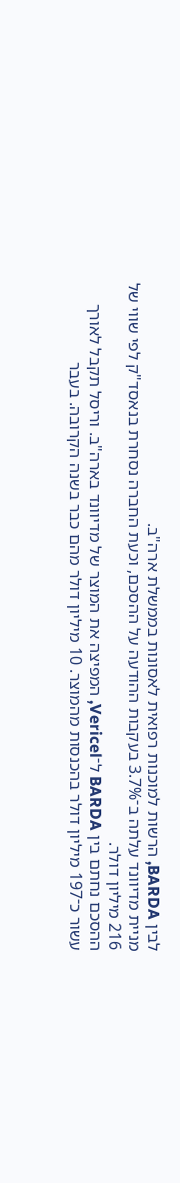לבין BARDA, הרשות למוכנות רפואית לאסונות בממשלת ארה"ב.
מניית מדיוונד עלתה ב־3.7% בעקבות ההודעה על ההסכם, וכעת החברה נסחרת בנאסד"ק לפי שווי של 216 מיליון דולר.
ההסכם נחתם בין BARDA ל־Vericel, המפיצה את המוצר של מדיוונד בארה"ב. וריסל תקבל לאורך עשור כ־197 מיליון דולר בהכנסות מהמוצר. 10 מיליון דולר מהם כבר בשנה הקרובה. בעבר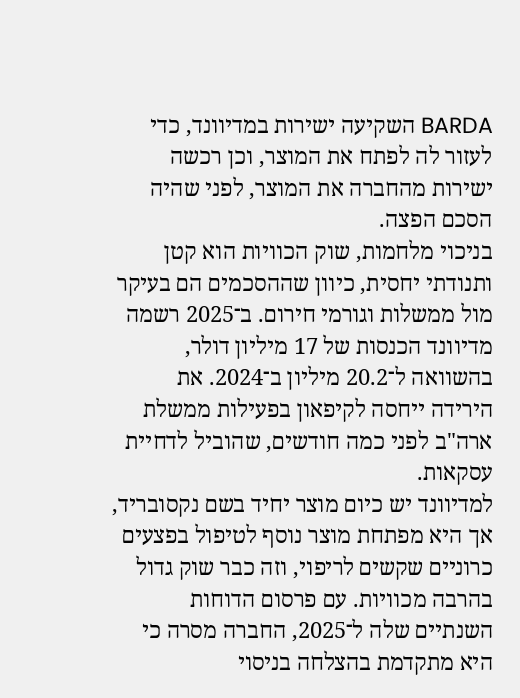BARDA השקיעה ישירות במדיוונד, כדי לעזור לה לפתח את המוצר, וכן רכשה ישירות מהחברה את המוצר, לפני שהיה הסכם הפצה.
בניכוי מלחמות, שוק הכוויות הוא קטן ותנודתי יחסית, כיוון שההסכמים הם בעיקר מול ממשלות וגורמי חירום. ב־2025 רשמה מדיוונד הכנסות של 17 מיליון דולר, בהשוואה ל־20.2 מיליון ב־2024. את הירידה ייחסה לקיפאון בפעילות ממשלת ארה"ב לפני כמה חודשים, שהוביל לדחיית עסקאות.
למדיוונד יש כיום מוצר יחיד בשם נקסובריד, אך היא מפתחת מוצר נוסף לטיפול בפצעים כרוניים שקשים לריפוי, וזה כבר שוק גדול בהרבה מכוויות. עם פרסום הדוחות השנתיים שלה ל־2025, החברה מסרה כי היא מתקדמת בהצלחה בניסוי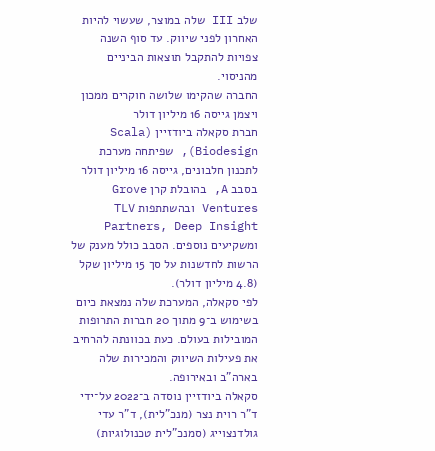שלב III שלה במוצר, שעשוי להיות האחרון לפני שיווק. עד סוף השנה צפויות להתקבל תוצאות הביניים מהניסוי.
החברה שהקימו שלושה חוקרים ממכון ויצמן גייסה 16 מיליון דולר
חברת סקאלה ביודזיין (Scala Biodesign), שפיתחה מערכת לתכנון חלבונים, גייסה 16 מיליון דולר בסבב A, בהובלת קרן Grove Ventures ובהשתתפות TLV Partners, Deep Insight ומשקיעים נוספים. הסבב כולל מענק של הרשות לחדשנות על סך 15 מיליון שקל (4.8 מיליון דולר).
לפי סקאלה, המערכת שלה נמצאת כיום בשימוש ב־9 מתוך 20 חברות התרופות המובילות בעולם. כעת בכוונתה להרחיב את פעילות השיווק והמכירות שלה בארה"ב ובאירופה.
סקאלה ביודזיין נוסדה ב־2022 על־ידי ד"ר רוית נצר (מנכ"לית), ד"ר עדי גולדנצוייג (סמנכ"לית טכנולוגיות)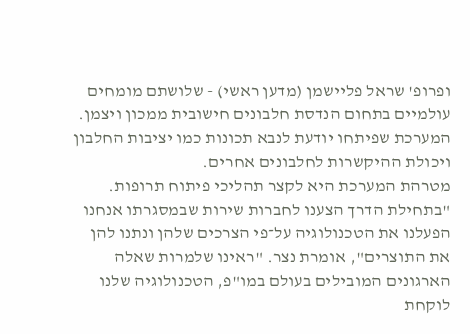ופרופ' שראל פליישמן (מדען ראשי) - שלושתם מומחים עולמיים בתחום הנדסת חלבונים חישובית ממכון ויצמן. המערכת שפיתחו יודעת לנבא תכונות כמו יציבות החלבון ויכולת ההיקשרות לחלבונים אחרים.
מטרהת המערכת היא לקצר תהליכי פיתוח תרופות. "בתחילת הדרך הצענו לחברות שירות שבמסגרתו אנחנו הפעלנו את הטכנולוגיה על־פי הצרכים שלהן ונתנו להן את התוצרים", אומרת נצר. "ראינו שלמרות שאלה הארגונים המובילים בעולם במו"פ, הטכנולוגיה שלנו לוקחת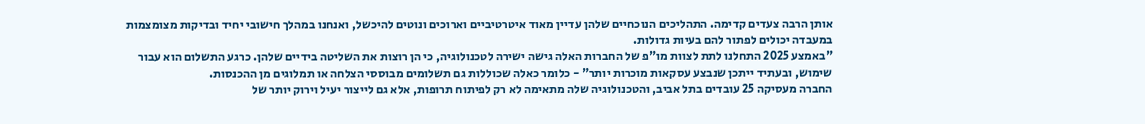אותן הרבה צעדים קדימה. התהליכים הנוכחיים שלהן עדיין מאוד איטרטיביים וארוכים ונוטים להיכשל, ואנחנו במהלך חישובי יחיד ובדיקות מצומצמות במעבדה יכולים לפתור להם בעיות גדולות.
"באמצע 2025 התחלנו לתת לצוות מו"פ של החברות האלה גישה ישירה לטכנולוגיה, כי הן רוצות את השליטה בידיים שלהן. כרגע התשלום הוא עבור שימוש, ובעתיד ייתכן שנבצע עסקאות מוכרות יותר" - כלומר כאלה שכוללות גם תשלומים מבוססי הצלחה או תמלוגים מן ההכנסות.
החברה מעסיקה 25 עובדים בתל אביב, והטכנולוגיה שלה מתאימה לא רק לפיתוח תרופות, אלא גם לייצור יעיל וירוק יותר של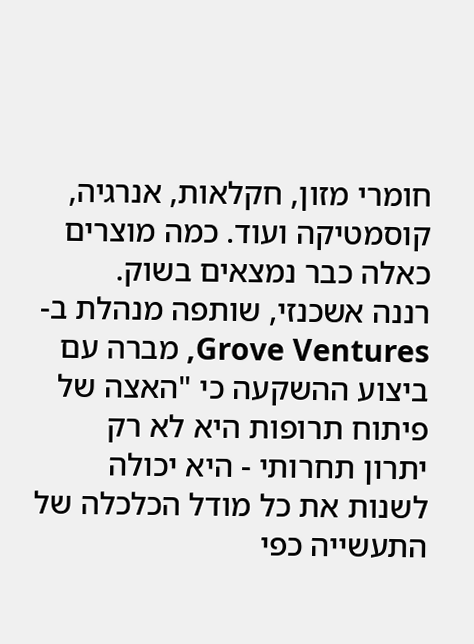חומרי מזון, חקלאות, אנרגיה, קוסמטיקה ועוד. כמה מוצרים כאלה כבר נמצאים בשוק.
רננה אשכנזי, שותפה מנהלת ב-Grove Ventures, מברה עם ביצוע ההשקעה כי "האצה של פיתוח תרופות היא לא רק יתרון תחרותי - היא יכולה לשנות את כל מודל הכלכלה של התעשייה כפי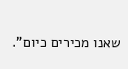שאנו מכירים כיום".